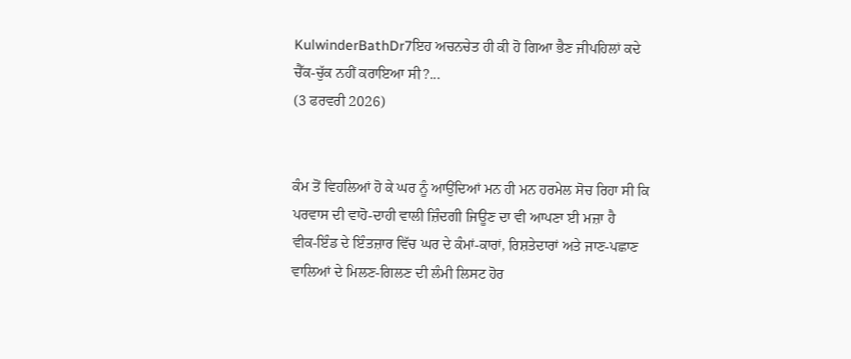KulwinderBathDr7ਇਹ ਅਚਨਚੇਤ ਹੀ ਕੀ ਹੋ ਗਿਆ ਭੈਣ ਜੀਪਹਿਲਾਂ ਕਦੇ ਚੈੱਕ-ਚੁੱਕ ਨਹੀਂ ਕਰਾਇਆ ਸੀ?...
(3 ਫਰਵਰੀ 2026)


ਕੰਮ ਤੋਂ ਵਿਹਲਿਆਂ ਹੋ ਕੇ ਘਰ ਨੂੰ ਆਉਂਦਿਆਂ ਮਨ ਹੀ ਮਨ ਹਰਮੇਲ ਸੋਚ ਰਿਹਾ ਸੀ ਕਿ ਪਰਵਾਸ ਦੀ ਵਾਹੋ-ਦਾਹੀ ਵਾਲੀ ਜ਼ਿੰਦਗੀ ਜਿਊਣ ਦਾ ਵੀ ਆਪਣਾ ਈ ਮਜ਼ਾ ਹੈ
ਵੀਕ-ਇੰਡ ਦੇ ਇੰਤਜ਼ਾਰ ਵਿੱਚ ਘਰ ਦੇ ਕੰਮਾਂ-ਕਾਰਾਂ, ਰਿਸ਼ਤੇਦਾਰਾਂ ਅਤੇ ਜਾਣ-ਪਛਾਣ ਵਾਲਿਆਂ ਦੇ ਮਿਲਣ-ਗਿਲਣ ਦੀ ਲੰਮੀ ਲਿਸਟ ਹੋਰ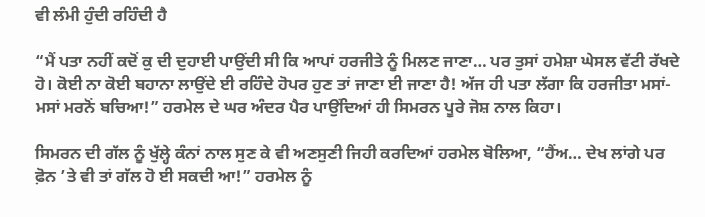ਵੀ ਲੰਮੀ ਹੁੰਦੀ ਰਹਿੰਦੀ ਹੈ

“ਮੈਂ ਪਤਾ ਨਹੀਂ ਕਦੋਂ ਕੁ ਦੀ ਦੁਹਾਈ ਪਾਉਂਦੀ ਸੀ ਕਿ ਆਪਾਂ ਹਰਜੀਤੇ ਨੂੰ ਮਿਲਣ ਜਾਣਾ… ਪਰ ਤੁਸਾਂ ਹਮੇਸ਼ਾ ਘੇਸਲ ਵੱਟੀ ਰੱਖਦੇ ਹੋ। ਕੋਈ ਨਾ ਕੋਈ ਬਹਾਨਾ ਲਾਉਂਦੇ ਈ ਰਹਿੰਦੇ ਹੋਪਰ ਹੁਣ ਤਾਂ ਜਾਣਾ ਈ ਜਾਣਾ ਹੈ! ਅੱਜ ਹੀ ਪਤਾ ਲੱਗਾ ਕਿ ਹਰਜੀਤਾ ਮਸਾਂ-ਮਸਾਂ ਮਰਨੋਂ ਬਚਿਆ!” ਹਰਮੇਲ ਦੇ ਘਰ ਅੰਦਰ ਪੈਰ ਪਾਉਂਦਿਆਂ ਹੀ ਸਿਮਰਨ ਪੂਰੇ ਜੋਸ਼ ਨਾਲ ਕਿਹਾ।

ਸਿਮਰਨ ਦੀ ਗੱਲ ਨੂੰ ਖੁੱਲ੍ਹੇ ਕੰਨਾਂ ਨਾਲ ਸੁਣ ਕੇ ਵੀ ਅਣਸੁਣੀ ਜਿਹੀ ਕਰਦਿਆਂ ਹਰਮੇਲ ਬੋਲਿਆ, “ਹੈਂਅ… ਦੇਖ ਲਾਂਗੇ ਪਰ ਫ਼ੋਨ ’ਤੇ ਵੀ ਤਾਂ ਗੱਲ ਹੋ ਈ ਸਕਦੀ ਆ!” ਹਰਮੇਲ ਨੂੰ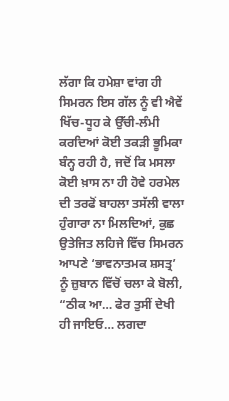ਲੱਗਾ ਕਿ ਹਮੇਸ਼ਾ ਵਾਂਗ ਹੀ ਸਿਮਰਨ ਇਸ ਗੱਲ ਨੂੰ ਵੀ ਐਵੇਂ ਖਿੱਚ-ਧੂਹ ਕੇ ਉੱਚੀ-ਲੰਮੀ ਕਰਦਿਆਂ ਕੋਈ ਤਕੜੀ ਭੂਮਿਕਾ ਬੰਨ੍ਹ ਰਹੀ ਹੈ, ਜਦੋਂ ਕਿ ਮਸਲਾ ਕੋਈ ਖ਼ਾਸ ਨਾ ਹੀ ਹੋਵੇ ਹਰਮੇਲ ਦੀ ਤਰਫੋਂ ਬਾਹਲਾ ਤਸੱਲੀ ਵਾਲਾ ਹੁੰਗਾਰਾ ਨਾ ਮਿਲਦਿਆਂ, ਕੁਛ ਉਤੇਜਿਤ ਲਹਿਜੇ ਵਿੱਚ ਸਿਮਰਨ ਆਪਣੇ ‘ਭਾਵਨਾਤਮਕ ਸ਼ਸਤ੍ਰ’ ਨੂੰ ਜ਼ੁਬਾਨ ਵਿੱਚੋਂ ਚਲਾ ਕੇ ਬੋਲੀ, “ਠੀਕ ਆ… ਫੇਰ ਤੁਸੀਂ ਦੇਖੀ ਹੀ ਜਾਇਓ… ਲਗਦਾ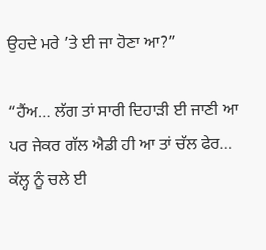ਉਹਦੇ ਮਰੇ ’ਤੇ ਈ ਜਾ ਹੋਣਾ ਆ?”

“ਹੈਂਅ… ਲੱਗ ਤਾਂ ਸਾਰੀ ਦਿਹਾੜੀ ਈ ਜਾਣੀ ਆ ਪਰ ਜੇਕਰ ਗੱਲ ਐਡੀ ਹੀ ਆ ਤਾਂ ਚੱਲ ਫੇਰ… ਕੱਲ੍ਹ ਨੂੰ ਚਲੇ ਈ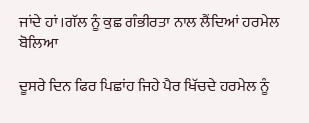ਜਾਂਦੇ ਹਾਂ।ਗੱਲ ਨੂੰ ਕੁਛ ਗੰਭੀਰਤਾ ਨਾਲ ਲੈਂਦਿਆਂ ਹਰਮੇਲ ਬੋਲਿਆ

ਦੂਸਰੇ ਦਿਨ ਫਿਰ ਪਿਛਾਂਹ ਜਿਹੇ ਪੈਰ ਖਿੱਚਦੇ ਹਰਮੇਲ ਨੂੰ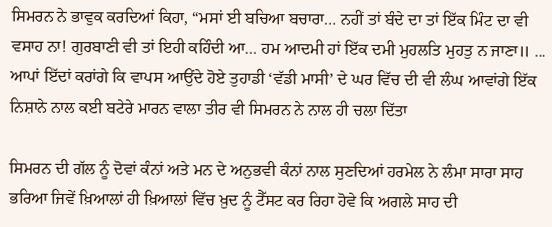ਸਿਮਰਨ ਨੇ ਭਾਵੁਕ ਕਰਦਿਆਂ ਕਿਹਾ, “ਮਸਾਂ ਈ ਬਚਿਆ ਬਚਾਰਾ… ਨਹੀਂ ਤਾਂ ਬੰਦੇ ਦਾ ਤਾਂ ਇੱਕ ਮਿੰਟ ਦਾ ਵੀ ਵਸਾਹ ਨਾ! ਗੁਰਬਾਣੀ ਵੀ ਤਾਂ ਇਹੀ ਕਹਿੰਦੀ ਆ… ਹਮ ਆਦਮੀ ਹਾਂ ਇੱਕ ਦਮੀ ਮੁਹਲਤਿ ਮੁਹਤੁ ਨ ਜਾਣਾ॥ ... ਆਪਾਂ ਇੱਦਾਂ ਕਰਾਂਗੇ ਕਿ ਵਾਪਸ ਆਉਂਦੇ ਹੋਏ ਤੁਹਾਡੀ ‘ਵੱਡੀ ਮਾਸੀ’ ਦੇ ਘਰ ਵਿੱਚ ਦੀ ਵੀ ਲੰਘ ਆਵਾਂਗੇ ਇੱਕ ਨਿਸ਼ਾਨੇ ਨਾਲ ਕਈ ਬਟੇਰੇ ਮਾਰਨ ਵਾਲਾ ਤੀਰ ਵੀ ਸਿਮਰਨ ਨੇ ਨਾਲ ਹੀ ਚਲਾ ਦਿੱਤਾ

ਸਿਮਰਨ ਦੀ ਗੱਲ ਨੂੰ ਦੋਵਾਂ ਕੰਨਾਂ ਅਤੇ ਮਨ ਦੇ ਅਨੁਭਵੀ ਕੰਨਾਂ ਨਾਲ ਸੁਣਦਿਆਂ ਹਰਮੇਲ ਨੇ ਲੰਮਾ ਸਾਰਾ ਸਾਹ ਭਰਿਆ ਜਿਵੇਂ ਖ਼ਿਆਲਾਂ ਹੀ ਖ਼ਿਆਲਾਂ ਵਿੱਚ ਖ਼ੁਦ ਨੂੰ ਟੈੱਸਟ ਕਰ ਰਿਹਾ ਹੋਵੇ ਕਿ ਅਗਲੇ ਸਾਹ ਦੀ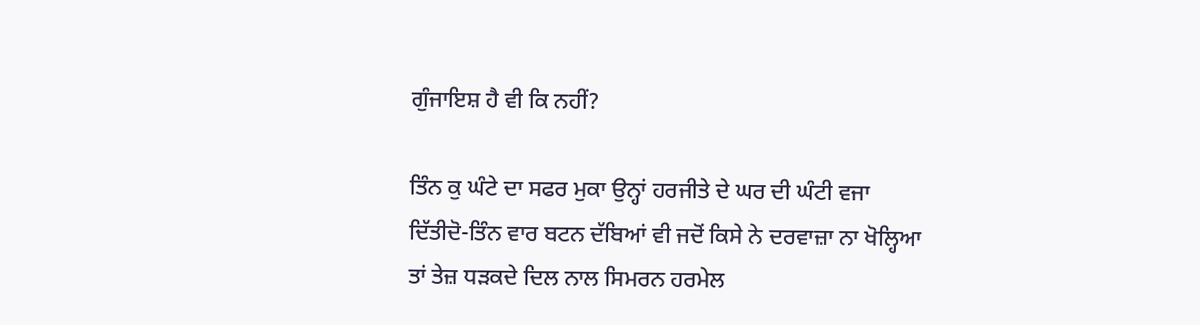ਗੁੰਜਾਇਸ਼ ਹੈ ਵੀ ਕਿ ਨਹੀਂ?

ਤਿੰਨ ਕੁ ਘੰਟੇ ਦਾ ਸਫਰ ਮੁਕਾ ਉਨ੍ਹਾਂ ਹਰਜੀਤੇ ਦੇ ਘਰ ਦੀ ਘੰਟੀ ਵਜਾ ਦਿੱਤੀਦੋ-ਤਿੰਨ ਵਾਰ ਬਟਨ ਦੱਬਿਆਂ ਵੀ ਜਦੋਂ ਕਿਸੇ ਨੇ ਦਰਵਾਜ਼ਾ ਨਾ ਖੋਲ੍ਹਿਆ ਤਾਂ ਤੇਜ਼ ਧੜਕਦੇ ਦਿਲ ਨਾਲ ਸਿਮਰਨ ਹਰਮੇਲ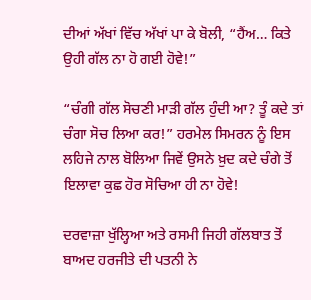ਦੀਆਂ ਅੱਖਾਂ ਵਿੱਚ ਅੱਖਾਂ ਪਾ ਕੇ ਬੋਲੀ, “ਹੈਂਅ… ਕਿਤੇ ਉਹੀ ਗੱਲ ਨਾ ਹੋ ਗਈ ਹੋਵੇ!”

“ਚੰਗੀ ਗੱਲ ਸੋਚਣੀ ਮਾੜੀ ਗੱਲ ਹੁੰਦੀ ਆ? ਤੂੰ ਕਦੇ ਤਾਂ ਚੰਗਾ ਸੋਚ ਲਿਆ ਕਰ!” ਹਰਮੇਲ ਸਿਮਰਨ ਨੂੰ ਇਸ ਲਹਿਜੇ ਨਾਲ ਬੋਲਿਆ ਜਿਵੇਂ ਉਸਨੇ ਖ਼ੁਦ ਕਦੇ ਚੰਗੇ ਤੋਂ ਇਲਾਵਾ ਕੁਛ ਹੋਰ ਸੋਚਿਆ ਹੀ ਨਾ ਹੋਵੇ!

ਦਰਵਾਜ਼ਾ ਖੁੱਲ੍ਹਿਆ ਅਤੇ ਰਸਮੀ ਜਿਹੀ ਗੱਲਬਾਤ ਤੋਂ ਬਾਅਦ ਹਰਜੀਤੇ ਦੀ ਪਤਨੀ ਨੇ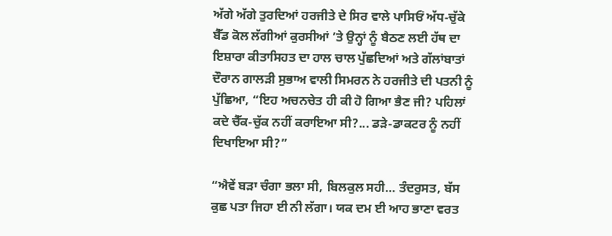ਅੱਗੇ ਅੱਗੇ ਤੁਰਦਿਆਂ ਹਰਜੀਤੇ ਦੇ ਸਿਰ ਵਾਲੇ ਪਾਸਿਓਂ ਅੱਧ-ਚੁੱਕੇ ਬੈੱਡ ਕੋਲ ਲੱਗੀਆਂ ਕੁਰਸੀਆਂ ’ਤੇ ਉਨ੍ਹਾਂ ਨੂੰ ਬੈਠਣ ਲਈ ਹੱਥ ਦਾ ਇਸ਼ਾਰਾ ਕੀਤਾਸਿਹਤ ਦਾ ਹਾਲ ਚਾਲ ਪੁੱਛਦਿਆਂ ਅਤੇ ਗੱਲਾਂਬਾਤਾਂ ਦੌਰਾਨ ਗਾਲੜੀ ਸੁਭਾਅ ਵਾਲੀ ਸਿਮਰਨ ਨੇ ਹਰਜੀਤੇ ਦੀ ਪਤਨੀ ਨੂੰ ਪੁੱਛਿਆ, “ਇਹ ਅਚਨਚੇਤ ਹੀ ਕੀ ਹੋ ਗਿਆ ਭੈਣ ਜੀ? ਪਹਿਲਾਂ ਕਦੇ ਚੈੱਕ-ਚੁੱਕ ਨਹੀਂ ਕਰਾਇਆ ਸੀ?... ਡੜੇ-ਡਾਕਟਰ ਨੂੰ ਨਹੀਂ ਦਿਖਾਇਆ ਸੀ?”

“ਐਵੇਂ ਬੜਾ ਚੰਗਾ ਭਲਾ ਸੀ, ਬਿਲਕੁਲ ਸਹੀ… ਤੰਦਰੁਸਤ, ਬੱਸ ਕੁਛ ਪਤਾ ਜਿਹਾ ਈ ਨੀ ਲੱਗਾ। ਯਕ ਦਮ ਈ ਆਹ ਭਾਣਾ ਵਰਤ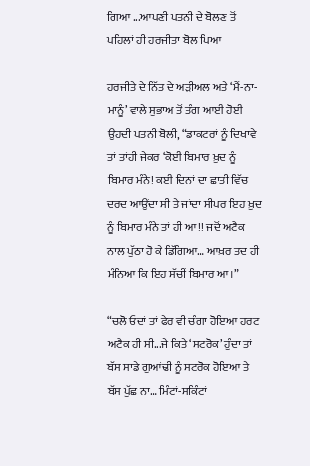ਗਿਆ ...ਆਪਣੀ ਪਤਨੀ ਦੇ ਬੋਲਣ ਤੋਂ ਪਹਿਲਾਂ ਹੀ ਹਰਜੀਤਾ ਬੋਲ ਪਿਆ

ਹਰਜੀਤੇ ਦੇ ਨਿੱਤ ਦੇ ਅੜੀਅਲ ਅਤੇ ‘ਮੈਂ-ਨਾ-ਮਾਨੂੰ’ ਵਾਲੇ ਸੁਭਾਅ ਤੋਂ ਤੰਗ ਆਈ ਹੋਈ ਉਹਦੀ ਪਤਨੀ ਬੋਲੀ, “ਡਾਕਟਰਾਂ ਨੂੰ ਦਿਖਾਵੇ ਤਾਂ ਤਾਂਹੀ ਜੇਕਰ ‘ਕੋਈ ਬਿਮਾਰ ਖ਼ੁਦ ਨੂੰ ਬਿਮਾਰ ਮੰਨੇ! ਕਈ ਦਿਨਾਂ ਦਾ ਛਾਤੀ ਵਿੱਚ ਦਰਦ ਆਉਂਦਾ ਸੀ ਤੇ ਜਾਂਦਾ ਸੀਪਰ ਇਹ ਖ਼ੁਦ ਨੂੰ ਬਿਮਾਰ ਮੰਨੇ ਤਾਂ ਹੀ ਆ!! ਜਦੋਂ ਅਟੈਕ ਨਾਲ ਪੁੱਠਾ ਹੋ ਕੇ ਡਿੱਗਿਆ… ਆਖ਼ਰ ਤਦ ਹੀ ਮੰਨਿਆ ਕਿ ਇਹ ਸੱਚੀਂ ਬਿਮਾਰ ਆ।”

“ਚਲੋ ਓਦਾਂ ਤਾਂ ਫੇਰ ਵੀ ਚੰਗਾ ਹੋਇਆ ਹਰਟ ਅਟੈਕ ਹੀ ਸੀ...ਜੇ ਕਿਤੇ ‘ਸਟਰੋਕ’ ਹੁੰਦਾ ਤਾਂ ਬੱਸ ਸਾਡੇ ਗੁਆਂਢੀ ਨੂੰ ਸਟਰੋਕ ਹੋਇਆ ਤੇ ਬੱਸ ਪੁੱਛ ਨਾ… ਮਿੰਟਾਂ-ਸਕਿੰਟਾਂ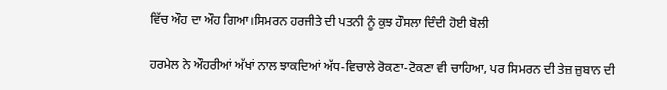ਵਿੱਚ ਔਹ ਦਾ ਔਹ ਗਿਆ।ਸਿਮਰਨ ਹਰਜੀਤੇ ਦੀ ਪਤਨੀ ਨੂੰ ਕੁਝ ਹੌਸਲਾ ਦਿੰਦੀ ਹੋਈ ਬੋਲੀ

ਹਰਮੇਲ ਨੇ ਔਹਰੀਆਂ ਅੱਖਾਂ ਨਾਲ ਝਾਕਦਿਆਂ ਅੱਧ-ਵਿਚਾਲੇ ਰੋਕਣਾ-ਟੋਕਣਾ ਵੀ ਚਾਹਿਆ, ਪਰ ਸਿਮਰਨ ਦੀ ਤੇਜ਼ ਜ਼ੁਬਾਨ ਦੀ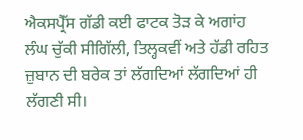ਐਕਸਪ੍ਰੈੱਸ ਗੱਡੀ ਕਈ ਫਾਟਕ ਤੋੜ ਕੇ ਅਗਾਂਹ ਲੰਘ ਚੁੱਕੀ ਸੀਗਿੱਲੀ, ਤਿਲ੍ਹਕਵੀਂ ਅਤੇ ਹੱਡੀ ਰਹਿਤ ਜ਼ੁਬਾਨ ਦੀ ਬਰੇਕ ਤਾਂ ਲੱਗਦਿਆਂ ਲੱਗਦਿਆਂ ਹੀ ਲੱਗਣੀ ਸੀ।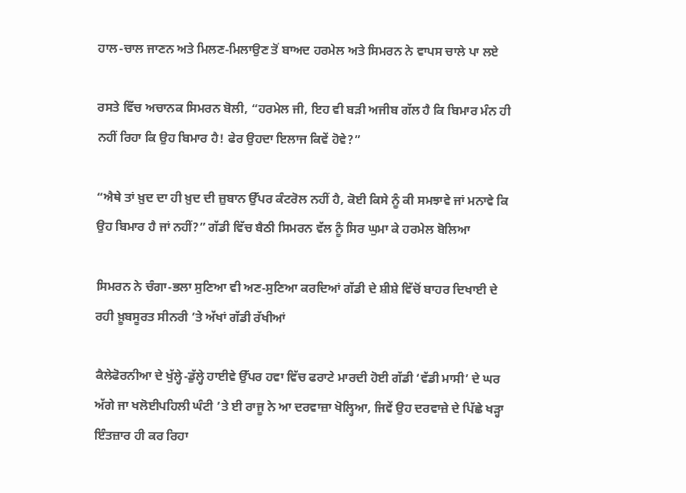ਹਾਲ-ਚਾਲ ਜਾਣਨ ਅਤੇ ਮਿਲਣ-ਮਿਲਾਉਣ ਤੋਂ ਬਾਅਦ ਹਰਮੇਲ ਅਤੇ ਸਿਮਰਨ ਨੇ ਵਾਪਸ ਚਾਲੇ ਪਾ ਲਏ

ਰਸਤੇ ਵਿੱਚ ਅਚਾਨਕ ਸਿਮਰਨ ਬੋਲੀ, “ਹਰਮੇਲ ਜੀ, ਇਹ ਵੀ ਬੜੀ ਅਜੀਬ ਗੱਲ ਹੈ ਕਿ ਬਿਮਾਰ ਮੰਨ ਹੀ ਨਹੀਂ ਰਿਹਾ ਕਿ ਉਹ ਬਿਮਾਰ ਹੈ! ਫੇਰ ਉਹਦਾ ਇਲਾਜ ਕਿਵੇਂ ਹੋਵੇ?”

“ਐਥੇ ਤਾਂ ਖ਼ੁਦ ਦਾ ਹੀ ਖ਼ੁਦ ਦੀ ਜ਼ੁਬਾਨ ਉੱਪਰ ਕੰਟਰੋਲ ਨਹੀਂ ਹੈ, ਕੋਈ ਕਿਸੇ ਨੂੰ ਕੀ ਸਮਝਾਵੇ ਜਾਂ ਮਨਾਵੇ ਕਿ ਉਹ ਬਿਮਾਰ ਹੈ ਜਾਂ ਨਹੀਂ?” ਗੱਡੀ ਵਿੱਚ ਬੈਠੀ ਸਿਮਰਨ ਵੱਲ ਨੂੰ ਸਿਰ ਘੁਮਾ ਕੇ ਹਰਮੇਲ ਬੋਲਿਆ

ਸਿਮਰਨ ਨੇ ਚੰਗਾ-ਭਲਾ ਸੁਣਿਆ ਵੀ ਅਣ-ਸੁਣਿਆ ਕਰਦਿਆਂ ਗੱਡੀ ਦੇ ਸ਼ੀਸ਼ੇ ਵਿੱਚੋਂ ਬਾਹਰ ਦਿਖਾਈ ਦੇ ਰਹੀ ਖ਼ੂਬਸੂਰਤ ਸੀਨਰੀ ’ਤੇ ਅੱਖਾਂ ਗੱਡੀ ਰੱਖੀਆਂ

ਕੈਲੇਫੋਰਨੀਆ ਦੇ ਖੁੱਲ੍ਹੇ-ਡੁੱਲ੍ਹੇ ਹਾਈਵੇ ਉੱਪਰ ਹਵਾ ਵਿੱਚ ਫਰਾਟੇ ਮਾਰਦੀ ਹੋਈ ਗੱਡੀ ‘ਵੱਡੀ ਮਾਸੀ’ ਦੇ ਘਰ ਅੱਗੇ ਜਾ ਖਲੋਈਪਹਿਲੀ ਘੰਟੀ ’ਤੇ ਈ ਰਾਜੂ ਨੇ ਆ ਦਰਵਾਜ਼ਾ ਖੋਲ੍ਹਿਆ, ਜਿਵੇਂ ਉਹ ਦਰਵਾਜ਼ੇ ਦੇ ਪਿੱਛੇ ਖੜ੍ਹਾ ਇੰਤਜ਼ਾਰ ਹੀ ਕਰ ਰਿਹਾ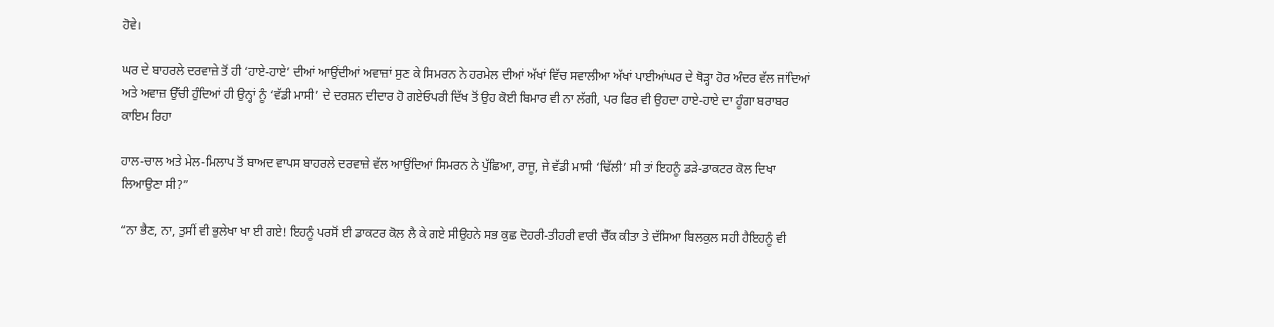ਹੋਵੇ।

ਘਰ ਦੇ ਬਾਹਰਲੇ ਦਰਵਾਜ਼ੇ ਤੋਂ ਹੀ ‘ਹਾਏ-ਹਾਏ’ ਦੀਆਂ ਆਉਂਦੀਆਂ ਅਵਾਜ਼ਾਂ ਸੁਣ ਕੇ ਸਿਮਰਨ ਨੇ ਹਰਮੇਲ ਦੀਆਂ ਅੱਖਾਂ ਵਿੱਚ ਸਵਾਲੀਆ ਅੱਖਾਂ ਪਾਈਆਂਘਰ ਦੇ ਥੋੜ੍ਹਾ ਹੋਰ ਅੰਦਰ ਵੱਲ ਜਾਂਦਿਆਂ ਅਤੇ ਅਵਾਜ਼ ਉੱਚੀ ਹੁੰਦਿਆਂ ਹੀ ਉਨ੍ਹਾਂ ਨੂੰ ‘ਵੱਡੀ ਮਾਸੀ’ ਦੇ ਦਰਸ਼ਨ ਦੀਦਾਰ ਹੋ ਗਏਓਪਰੀ ਦਿੱਖ ਤੋਂ ਉਹ ਕੋਈ ਬਿਮਾਰ ਵੀ ਨਾ ਲੱਗੀ, ਪਰ ਫਿਰ ਵੀ ਉਹਦਾ ਹਾਏ-ਹਾਏ ਦਾ ਹੂੰਗਾ ਬਰਾਬਰ ਕਾਇਮ ਰਿਹਾ

ਹਾਲ-ਚਾਲ ਅਤੇ ਮੇਲ-ਮਿਲਾਪ ਤੋਂ ਬਾਅਦ ਵਾਪਸ ਬਾਹਰਲੇ ਦਰਵਾਜ਼ੇ ਵੱਲ ਆਉਂਦਿਆਂ ਸਿਮਰਨ ਨੇ ਪੁੱਛਿਆ, ਰਾਜੂ, ਜੇ ਵੱਡੀ ਮਾਸੀ ‘ਢਿੱਲੀ’ ਸੀ ਤਾਂ ਇਹਨੂੰ ਡੜੇ-ਡਾਕਟਰ ਕੋਲ ਦਿਖਾ ਲਿਆਉਣਾ ਸੀ?”

“ਨਾ ਭੈਣ, ਨਾ, ਤੁਸੀਂ ਵੀ ਭੁਲੇਖਾ ਖਾ ਈ ਗਏ! ਇਹਨੂੰ ਪਰਸੋਂ ਈ ਡਾਕਟਰ ਕੋਲ ਲੈ ਕੇ ਗਏ ਸੀਉਹਨੇ ਸਭ ਕੁਛ ਦੋਹਰੀ-ਤੀਹਰੀ ਵਾਰੀ ਚੈੱਕ ਕੀਤਾ ਤੇ ਦੱਸਿਆ ਬਿਲਕੁਲ ਸਹੀ ਹੈਇਹਨੂੰ ਵੀ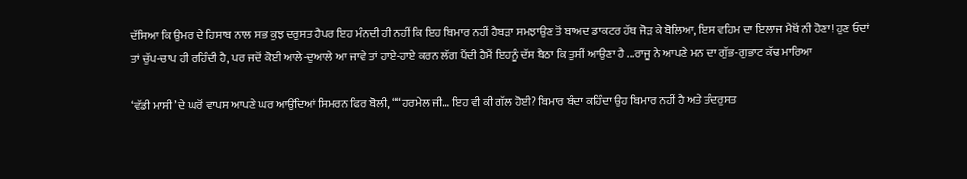ਦੱਸਿਆ ਕਿ ਉਮਰ ਦੇ ਹਿਸਾਬ ਨਾਲ ਸਭ ਕੁਝ ਦਰੁਸਤ ਹੈਪਰ ਇਹ ਮੰਨਦੀ ਹੀ ਨਹੀਂ ਕਿ ਇਹ ਬਿਮਾਰ ਨਹੀਂ ਹੈਬੜਾ ਸਮਝਾਉਣ ਤੋਂ ਬਾਅਦ ਡਾਕਟਰ ਹੱਥ ਜੋੜ ਕੇ ਬੋਲਿਆ, ਇਸ ਵਹਿਮ ਦਾ ਇਲਾਜ ਮੈਥੋਂ ਨੀ ਹੋਣਾ! ਹੁਣ ਓਦਾਂ ਤਾਂ ਚੁੱਪ-ਚਾਪ ਹੀ ਰਹਿੰਦੀ ਹੈ, ਪਰ ਜਦੋਂ ਕੋਈ ਆਲੇ-ਦੁਆਲੇ ਆ ਜਾਵੇ ਤਾਂ ਹਾਏ-ਹਾਏ ਕਰਨ ਲੱਗ ਪੈਂਦੀ ਹੈਮੈਂ ਇਹਨੂੰ ਦੱਸ ਬੈਠਾ ਕਿ ਤੁਸੀਂ ਆਉਣਾ ਹੈ ...ਰਾਜੂ ਨੇ ਆਪਣੇ ਮਨ ਦਾ ਗੁੱਭ-ਗੁਭਾਟ ਕੱਢ ਮਾਰਿਆ

‘ਵੱਡੀ ਮਾਸੀ’ ਦੇ ਘਰੋਂ ਵਾਪਸ ਆਪਣੇ ਘਰ ਆਉਂਦਿਆਂ ਸਿਮਰਨ ਫਿਰ ਬੋਲੀ, ““ਹਰਮੇਲ ਜੀ… ਇਹ ਵੀ ਕੀ ਗੱਲ ਹੋਈ? ਬਿਮਾਰ ਬੰਦਾ ਕਹਿੰਦਾ ਉਹ ਬਿਮਾਰ ਨਹੀਂ ਹੈ ਅਤੇ ਤੰਦਰੁਸਤ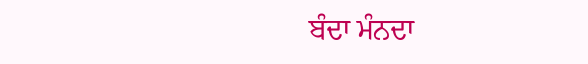ਬੰਦਾ ਮੰਨਦਾ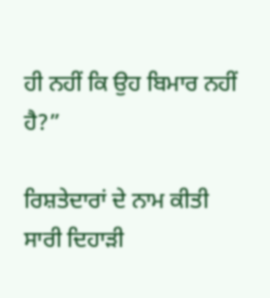ਹੀ ਨਹੀਂ ਕਿ ਉਹ ਬਿਮਾਰ ਨਹੀਂ ਹੈ?”

ਰਿਸ਼ਤੇਦਾਰਾਂ ਦੇ ਨਾਮ ਕੀਤੀ ਸਾਰੀ ਦਿਹਾੜੀ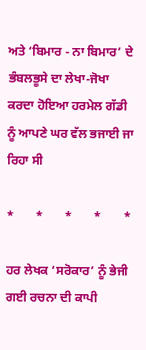ਅਤੇ ‘ਬਿਮਾਰ - ਨਾ ਬਿਮਾਰ’ ਦੇ ਭੰਬਲਭੂਸੇ ਦਾ ਲੇਖਾ-ਜੋਖਾ ਕਰਦਾ ਹੋਇਆ ਹਰਮੇਲ ਗੱਡੀ ਨੂੰ ਆਪਣੇ ਘਰ ਵੱਲ ਭਜਾਈ ਜਾ ਰਿਹਾ ਸੀ

*       *       *       *       *

ਹਰ ਲੇਖਕ ‘ਸਰੋਕਾਰ’ ਨੂੰ ਭੇਜੀ ਗਈ ਰਚਨਾ ਦੀ ਕਾਪੀ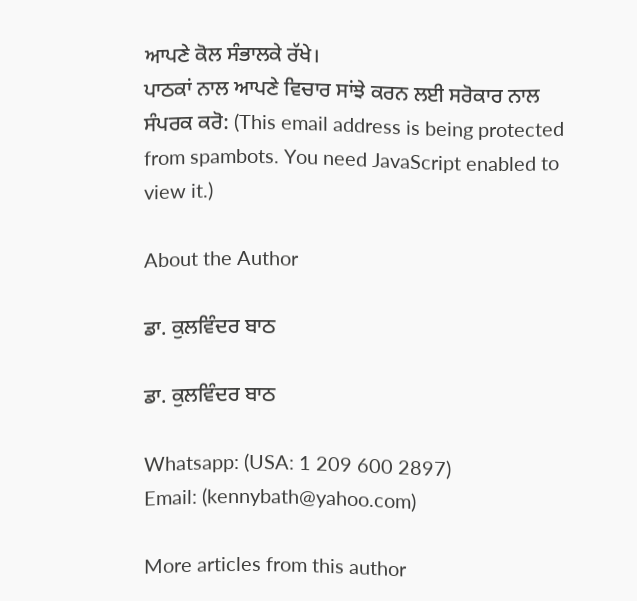ਆਪਣੇ ਕੋਲ ਸੰਭਾਲਕੇ ਰੱਖੇ।
ਪਾਠਕਾਂ ਨਾਲ ਆਪਣੇ ਵਿਚਾਰ ਸਾਂਝੇ ਕਰਨ ਲਈ ਸਰੋਕਾਰ ਨਾਲ ਸੰਪਰਕ ਕਰੋ: (This email address is being protected from spambots. You need JavaScript enabled to view it.)

About the Author

ਡਾ. ਕੁਲਵਿੰਦਰ ਬਾਠ

ਡਾ. ਕੁਲਵਿੰਦਰ ਬਾਠ

Whatsapp: (USA: 1 209 600 2897)
Email: (kennybath@yahoo.com)

More articles from this author